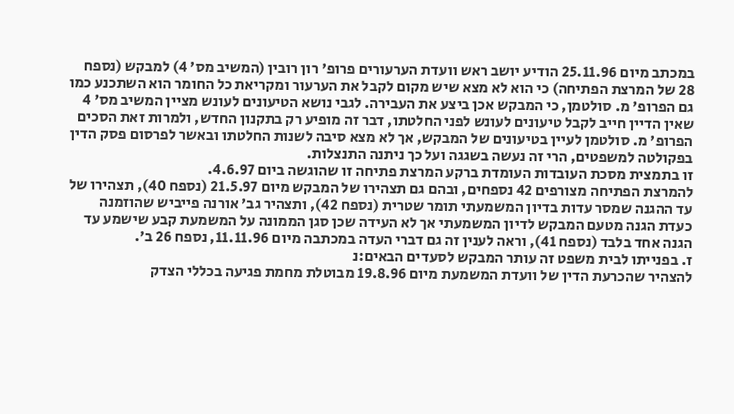במכתב מיום 25.11.96 הודיע יושב ראש וועדת הערעורים פרופ' רון רובין (המשיב מס' 4) למבקש (נספח 28 של המרצת הפתיחה) כי הוא לא מצא שיש מקום לקבל את הערעור ומקריאת כל החומר הוא השתכנע כמו גם הפרופ' מ. סולטמן, כי המבקש אכן ביצע את העבירה. לגבי נושא הטיעונים לעונש מציין המשיב מס' 4 שאין הדיין חייב לקבל טיעונים לעונש לפני החלטתו, דבר זה מופיע רק בתקנון החדש, ולמרות זאת הסכים הפרופ' מ. סולטמן לעיין בטיעונים של המבקש, אך לא מצא סיבה לשנות החלטתו ובאשר לפרסום פסק הדין בפקולטה למשפטים, הרי זה נעשה בשגגה ועל כך ניתנה התנצלות.
זו בתמצית מסכת העובדות העומדת ברקע המרצת פתיחה זו שהוגשה ביום 4.6.97.
להמרצת הפתיחה מצורפים 42 נספחים, ובהם גם תצהירו של המבקש מיום 21.5.97 (נספח 40), תצהירו של עד ההגנה שמסר עדות בדיון המשמעתי תומר שטרית (נספח 42), ותצהיר גב' אורנה פייביש שהוזמנה כעדת הגנה מטעם המבקש לדיון המשמעתי אך לא העידה שכן סגן הממונה על המשמעת קבע שישמע עד הגנה אחד בלבד (נספח 41), וראה לענין זה גם דברי העדה במכתבה מיום 11.11.96, נספח 26 ב'.
ז. בפנייתו לבית משפט זה עותר המבקש לסעדים הבאים:נ
להצהיר שהכרעת הדין של וועדת המשמעת מיום 19.8.96 מבוטלת מחמת פגיעה בכללי הצדק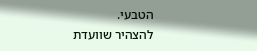הטבעי.
להצהיר שוועדת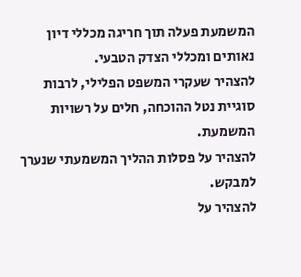המשמעת פעלה תוך חריגה מכללי דיון נאותים ומכללי הצדק הטבעי.
להצהיר שעקרי המשפט הפלילי, לרבות סוגיית נטל ההוכחה, חלים על רשויות המשמעת.
להצהיר על פסלות ההליך המשמעתי שנערך למבקש.
להצהיר על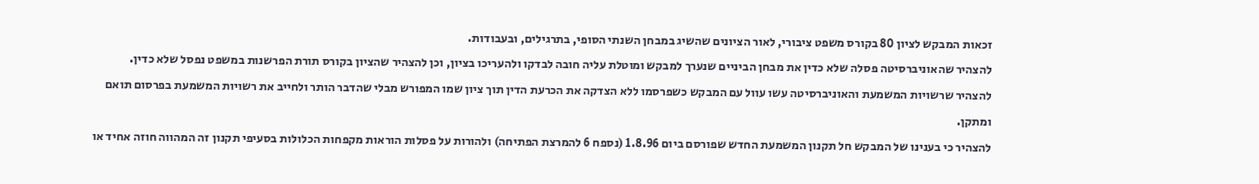זכאות המבקש לציון 80 בקורס משפט ציבורי, לאור הציונים שהשיג במבחן השנתי הסופי, בתרגילים, ובעבודות.
להצהיר שהאוניברסיטה פסלה שלא כדין את מבחן הביניים שנערך למבקש ומוטלת עליה חובה לבדקו ולהעריכו בציון, וכן להצהיר שהציון בקורס תורת הפרשנות במשפט נפסל שלא כדין.
להצהיר שרשויות המשמעת והאוניברסיטה עשו עוול עם המבקש כשפרסמו ללא הצדקה את הכרעת הדין תוך ציון שמו המפורש מבלי שהדבר הותר ולחייב את רשויות המשמעת בפרסום תואם ומתקן.
להצהיר כי בענינו של המבקש חל תקנון המשמעת החדש שפורסם ביום 1.8.96 (נספח 6 להמרצת הפתיחה) ולהורות על פסלות הוראות מקפחות הכלולות בסעיפי תקנון זה המהווה חוזה אחיד או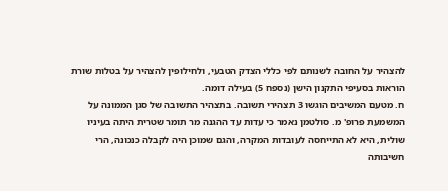להצהיר על החובה לשנותם לפי כללי הצדק הטבעי, ולחילופין להצהיר על בטלות שורת הוראות בסעיפי התקנון הישן (נספח 5) בעילה דומה.
ח. מטעם המשיבים הוגשו 3 תצהירי תשובה. בתצהיר התשובה של סגן הממונה על המשמעת פרופ' מ. סולטמן נאמר כי עדות עד ההגנה מר תומר שטרית היתה בעיניו שולית, היא לא התייחסה לעובדות המקרה, והגם שמוכן היה לקבלה כנכונה, הרי חשיבותה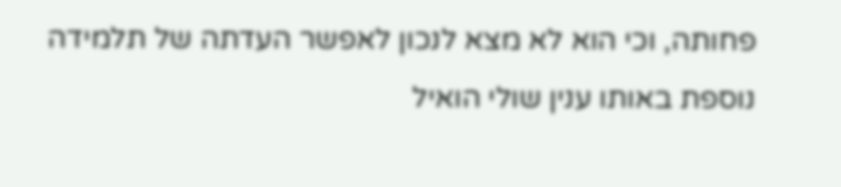פחותה, וכי הוא לא מצא לנכון לאפשר העדתה של תלמידה נוספת באותו ענין שולי הואיל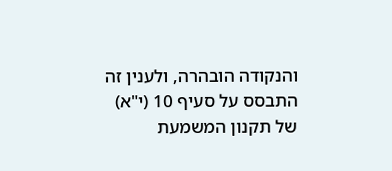והנקודה הובהרה, ולענין זה התבסס על סעיף 10 (י"א) של תקנון המשמעת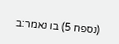(נספח 5) בו נאמר:ב